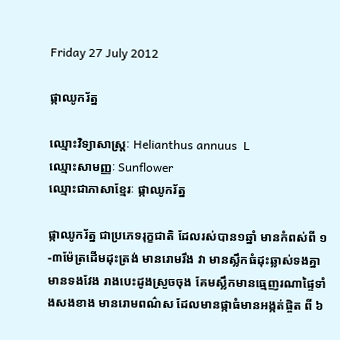Friday 27 July 2012

ផ្កាឈូករ័ត្ន

ឈ្មោះវិទ្យាសាស្រ្តៈ Helianthus annuus  L
ឈ្មោះសាមញ្ញៈ Sunflower
ឈ្មោះជាភាសាខ្មែរៈ ផ្កាឈូករ័ត្ន

ផ្កាឈូករ័ត្ន ជាប្រភេទរុក្ខជាតិ ដែលរស់បាន១ឆ្នាំ មានកំពស់ពី ១-៣ម៉ែត្រដើមដុះត្រង់ មានរោមរឹង វា មានស្លឹកធំដុះឆ្លាស់ទងគ្នា មានទងវែង រាងបេះដូងស្រួចចុង គែមស្លឹកមានធ្មេញរណាផ្ទៃទាំងសងខាង មានរោមពណ៌ស ដែលមានផ្កាធំមានអង្កត់ផ្ចិត ពី ៦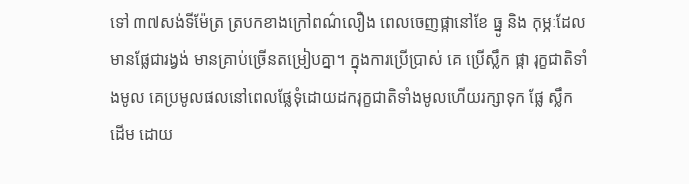ទៅ ៣៧សង់ទីម៉ែត្រ ត្របកខាងក្រៅពណ៌លឿង ពេលចេញផ្កានៅខែ ធ្នូ និង កុម្ភៈដែលមានផ្លែជារង្វង់ មានគ្រាប់ច្រើនតម្រៀបគ្នា។ ក្នុងការប្រើប្រាស់ គេ ប្រើស្លឹក ផ្កា រុក្ខជាតិទាំងមូល គេប្រមូលផលនៅពេលផ្លែទុំដោយដករុក្ខជាតិទាំងមូលហើយរក្សាទុក ផ្លែ ស្លឹក ដើម ដោយ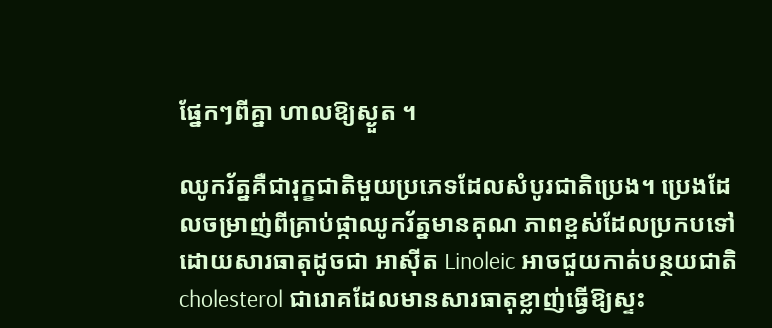ផ្នែកៗពីគ្នា ហាលឱ្យស្ងួត ។

ឈូករ័ត្នគឺជារុក្ខជាតិមួយប្រភេទដែលសំបូរជាតិប្រេង។ ប្រេងដែលចម្រាញ់ពីគ្រាប់ផ្កាឈូករ័ត្នមានគុណ ភាពខ្ពស់ដែលប្រកបទៅដោយសារធាតុដូចជា អាស៊ីត Linoleic អាចជួយកាត់បន្ថយជាតិ cholesterol ជារោគដែលមានសារធាតុខ្លាញ់ធ្វើឱ្យស្ទះ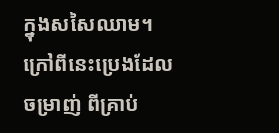ក្នុងសសៃឈាម។ ក្រៅពីនេះប្រេងដែលចម្រាញ់ ពីគ្រាប់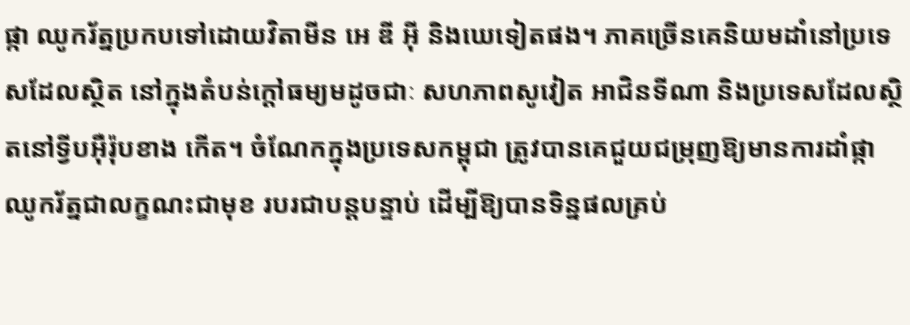ផ្កា ឈូករ័ត្នប្រកបទៅដោយវិតាមីន អេ ឌី អ៊ី និងឃេទៀតផង។ ភាគច្រើនគេនិយមដាំនៅប្រទេសដែលស្ថិត នៅក្នុងតំបន់ក្តៅធម្យមដូចជាៈ សហភាពសូវៀត អាជិនទីណា និងប្រទេសដែលស្ថិតនៅទ្វីបអ៊ឺរ៉ុបខាង កើត។ ចំណែកក្នុងប្រទេសកម្ពុជា ត្រូវបានគេជួយជម្រុញឱ្យមានការដាំផ្កាឈូករ័ត្នជាលក្ខណះជាមុខ របរជាបន្តបន្ទាប់ ដើម្បីឱ្យបានទិន្នផលគ្រប់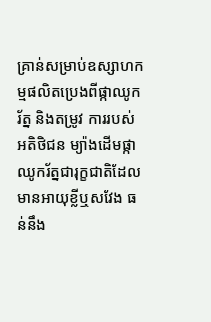គ្រាន់សម្រាប់ឧស្សាហកម្មផលិតប្រេងពីផ្កាឈូករ័ត្ន និងតម្រូវ ការរបស់អតិថិជន ម្យ៉ាងដើមផ្កាឈូករ័ត្នជារុក្ខជាតិដែលមានអាយុខ្លីឬសវែង ធន់នឹង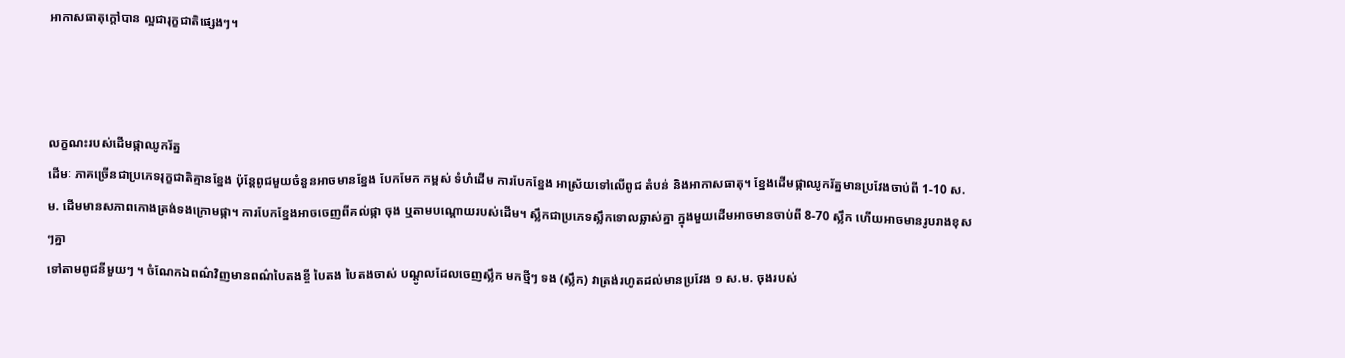អាកាសធាតុក្តៅបាន ល្អជារុក្ខជាតិផ្សេងៗ។



លក្ខណះរបស់ដើមផ្កាឈូករ័ត្ន
ដើមៈ ភាគច្រើនជាប្រភេទរុក្ខជាតិគ្មានខ្នែង ប៉ុន្តែពូជមួយចំនួនអាចមានខ្នែង បែកមែក កម្ពស់ ទំហំដើម ការបែកខ្នែង អាស្រ័យទៅលើពូជ តំបន់ និងអាកាសធាតុ។ ខ្នែងដើមផ្កាឈូករ័ត្នមានប្រវែងចាប់ពី 1-10 ស.ម. ដើមមានសភាពកោងត្រង់ទងក្រោមផ្កា។ ការបែកខ្នែងអាចចេញពីគល់ផ្កា ចុង ឬតាមបណ្តោយរបស់ដើម។ ស្លឹកជាប្រភេទស្លឹកទោលឆ្លាស់គ្នា ក្នុងមួយដើមអាចមានចាប់ពី 8-70 ស្លឹក ហើយអាចមានរូបរាងខុសៗគ្នា
ទៅតាមពូជនីមួយៗ ។ ចំណែកឯពណ៌វិញមានពណ៌បៃតងខ្ចី បៃតង បៃតងចាស់ បណ្តូលដែលចេញស្លឹក មកថ្មីៗ ទង (ស្លឹក) វាត្រង់រហូតដល់មានប្រវែង ១ ស.ម. ចុងរបស់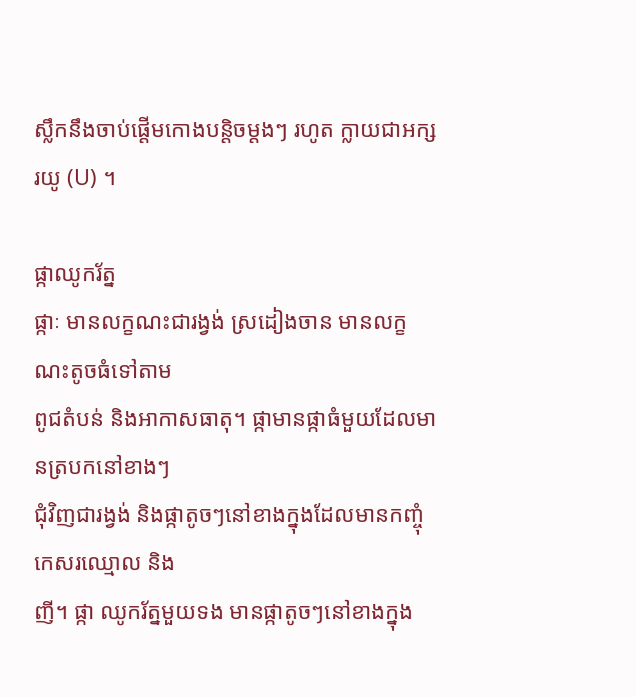ស្លឹកនឹងចាប់ផ្តើមកោងបន្តិចម្តងៗ រហូត ក្លាយជាអក្សរយូ (U) ។

ផ្កាឈូករ័ត្ន
ផ្កាៈ មានលក្ខណះជារង្វង់ ស្រដៀងចាន មានលក្ខណះតូចធំទៅតាម
ពូជតំបន់ និងអាកាសធាតុ។ ផ្កាមានផ្កាធំមួយដែលមានត្របកនៅខាងៗ
ជុំវិញជារង្វង់ និងផ្កាតូចៗនៅខាងក្នុងដែលមានកញ្ចុំកេសរឈ្មោល និង
ញី។ ផ្កា ឈូករ័ត្នមួយទង មានផ្កាតូចៗនៅខាងក្នុង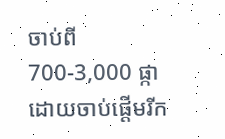ចាប់ពី 700-3,000 ផ្កា ដោយចាប់ផ្តើមរីក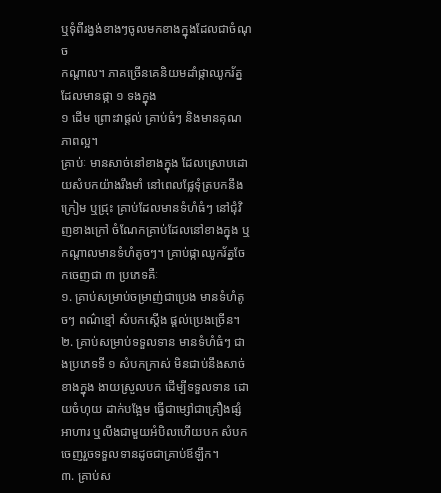ឬទុំពីរង្វង់ខាងៗចូលមកខាងក្នុងដែលជាចំណុច
កណ្តាល។ ភាគច្រើនគេនិយមដាំផ្កាឈូករ័ត្នដែលមានផ្កា ១ ទងក្នុង
១ ដើម ព្រោះវាផ្តល់ គ្រាប់ធំៗ និងមានគុណភាពល្អ។
គ្រាប់ៈ មានសាច់នៅខាងក្នុង ដែលស្រោបដោយសំបកយ៉ាងរឹងមាំ នៅពេលផ្លែទុំត្របកនឹងក្រៀម ឬជ្រុះ គ្រាប់ដែលមានទំហំធំៗ នៅជុំវិញខាងក្រៅ ចំណែកគ្រាប់ដែលនៅខាងក្នុង ឬកណ្តាលមានទំហំតូចៗ។ គ្រាប់ផ្កាឈូករ័ត្នចែកចេញជា ៣ ប្រភេទគឺៈ
១. គ្រាប់សម្រាប់ចម្រាញ់ជាប្រេង មានទំហំតូចៗ ពណ៌ខ្មៅ សំបកស្តើង ផ្តល់ប្រេងច្រើន។
២. គ្រាប់សម្រាប់ទទួលទាន មានទំហំធំៗ ជាងប្រភេទទី ១ សំបកក្រាស់ មិនជាប់នឹងសាច់ខាងក្នុង ងាយស្រួលបក ដើម្បីទទួលទាន ដោយចំហុយ ដាក់បង្អែម ធ្វើជាម្សៅជាគ្រឿងផ្សំអាហារ ឬលីងជាមួយអំបិលហើយបក សំបកចេញរួចទទួលទានដូចជាគ្រាប់ឪឡឹក។
៣. គ្រាប់ស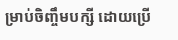ម្រាប់ចិញ្ចឹមបក្សី ដោយប្រើ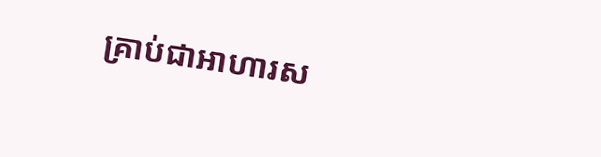គ្រាប់ជាអាហារស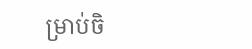ម្រាប់ចិ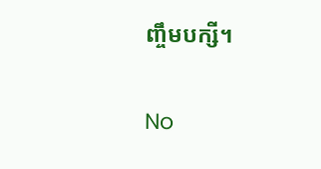ញ្ចឹមបក្សី។


No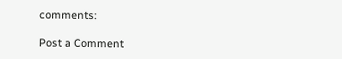comments:

Post a Comment